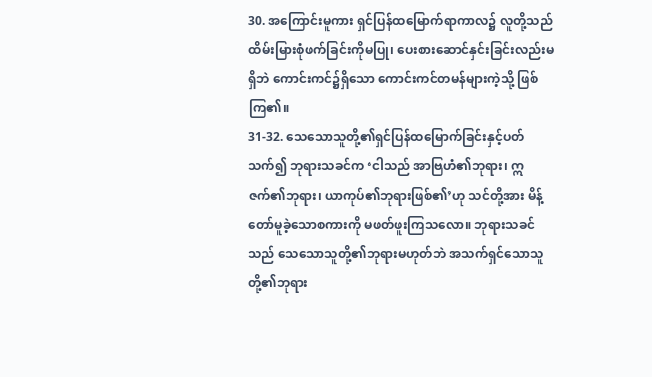30. အကြောင်းမူကား ရှင်ပြန်ထမြောက်ရာကာလ၌ လူတို့သည် ထိမ်းမြားစုံဖက်ခြင်းကိုမပြု၊ ပေးစားဆောင်နှင်းခြင်းလည်းမရှိဘဲ ကောင်းကင်၌ရှိသော ကောင်းကင်တမန်များကဲ့သို့ ဖြစ်ကြ၏။
31-32. သေသောသူတို့၏ရှင်ပြန်ထမြောက်ခြင်းနှင့်ပတ်သက်၍ ဘုရားသခင်က ‘ငါသည် အာဗြဟံ၏ဘုရား၊ ဣဇက်၏ဘုရား၊ ယာကုပ်၏ဘုရားဖြစ်၏’ဟု သင်တို့အား မိန့်တော်မူခဲ့သောစကားကို မဖတ်ဖူးကြသလော။ ဘုရားသခင်သည် သေသောသူတို့၏ဘုရားမဟုတ်ဘဲ အသက်ရှင်သောသူတို့၏ဘုရား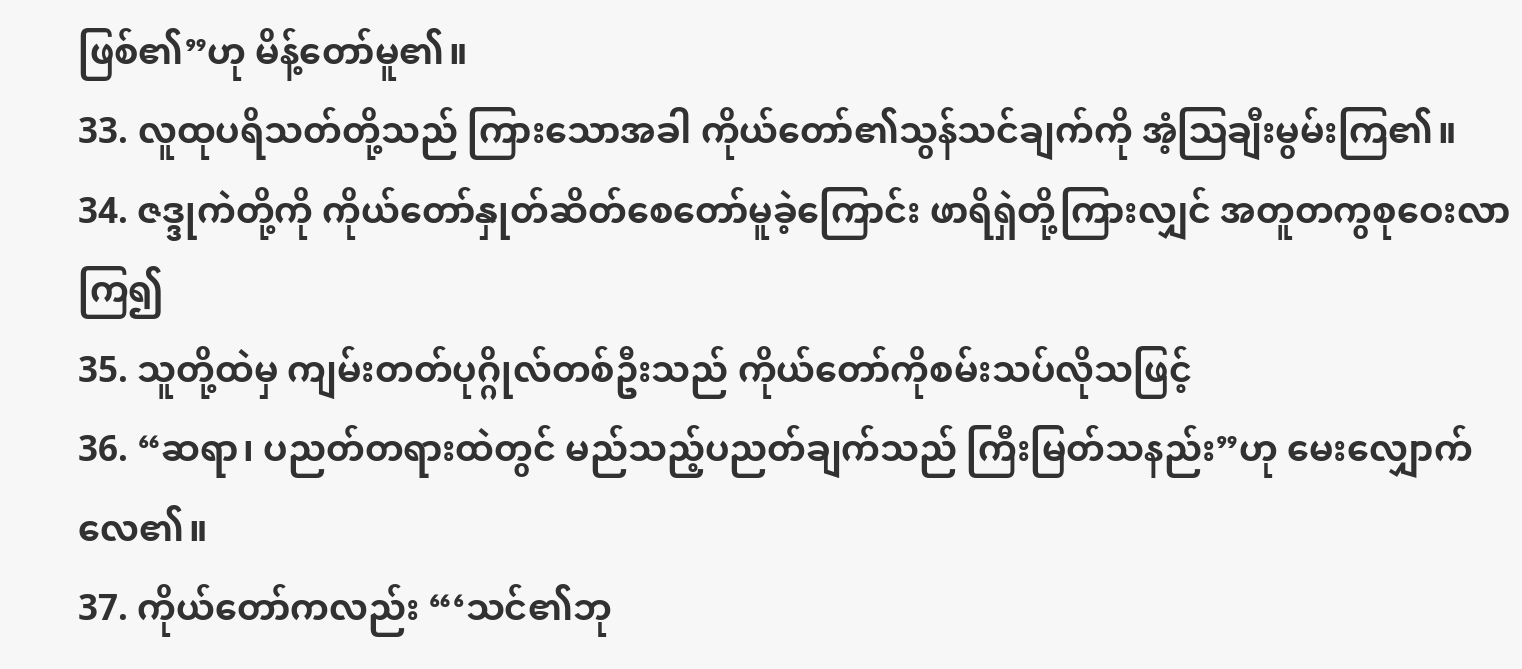ဖြစ်၏”ဟု မိန့်တော်မူ၏။
33. လူထုပရိသတ်တို့သည် ကြားသောအခါ ကိုယ်တော်၏သွန်သင်ချက်ကို အံ့ဩချီးမွမ်းကြ၏။
34. ဇဒ္ဒုကဲတို့ကို ကိုယ်တော်နှုတ်ဆိတ်စေတော်မူခဲ့ကြောင်း ဖာရိရှဲတို့ကြားလျှင် အတူတကွစုဝေးလာကြ၍
35. သူတို့ထဲမှ ကျမ်းတတ်ပုဂ္ဂိုလ်တစ်ဦးသည် ကိုယ်တော်ကိုစမ်းသပ်လိုသဖြင့်
36. “ဆရာ၊ ပညတ်တရားထဲတွင် မည်သည့်ပညတ်ချက်သည် ကြီးမြတ်သနည်း”ဟု မေးလျှောက်လေ၏။
37. ကိုယ်တော်ကလည်း “‘သင်၏ဘု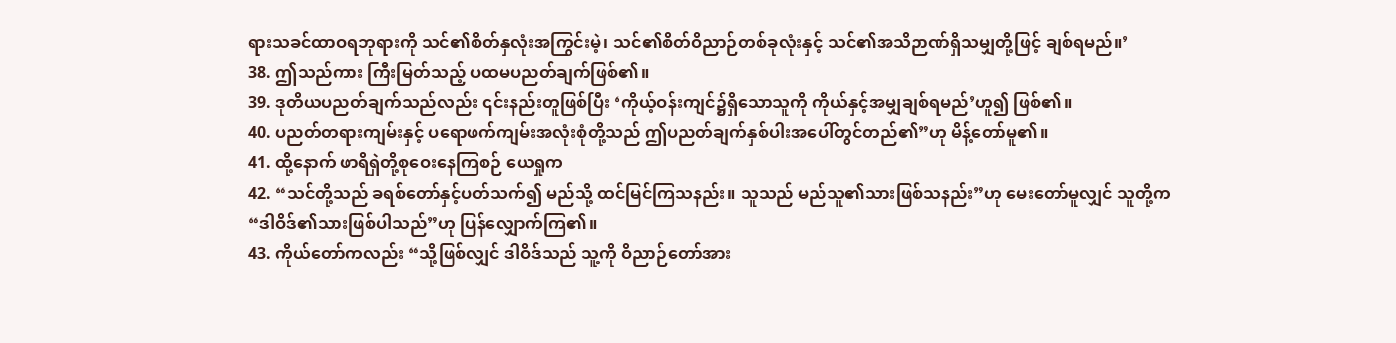ရားသခင်ထာဝရဘုရားကို သင်၏စိတ်နှလုံးအကြွင်းမဲ့၊ သင်၏စိတ်ဝိညာဉ်တစ်ခုလုံးနှင့် သင်၏အသိဉာဏ်ရှိသမျှတို့ဖြင့် ချစ်ရမည်။’
38. ဤသည်ကား ကြီးမြတ်သည့် ပထမပညတ်ချက်ဖြစ်၏။
39. ဒုတိယပညတ်ချက်သည်လည်း ၎င်းနည်းတူဖြစ်ပြီး ‘ကိုယ့်ဝန်းကျင်၌ရှိသောသူကို ကိုယ်နှင့်အမျှချစ်ရမည်’ဟူ၍ ဖြစ်၏။
40. ပညတ်တရားကျမ်းနှင့် ပရောဖက်ကျမ်းအလုံးစုံတို့သည် ဤပညတ်ချက်နှစ်ပါးအပေါ်တွင်တည်၏”ဟု မိန့်တော်မူ၏။
41. ထို့နောက် ဖာရိရှဲတို့စုဝေးနေကြစဉ် ယေရှုက
42. “သင်တို့သည် ခရစ်တော်နှင့်ပတ်သက်၍ မည်သို့ ထင်မြင်ကြသနည်း။ သူသည် မည်သူ၏သားဖြစ်သနည်း”ဟု မေးတော်မူလျှင် သူတို့က “ဒါဝိဒ်၏သားဖြစ်ပါသည်”ဟု ပြန်လျှောက်ကြ၏။
43. ကိုယ်တော်ကလည်း “သို့ဖြစ်လျှင် ဒါဝိဒ်သည် သူ့ကို ဝိညာဉ်တော်အား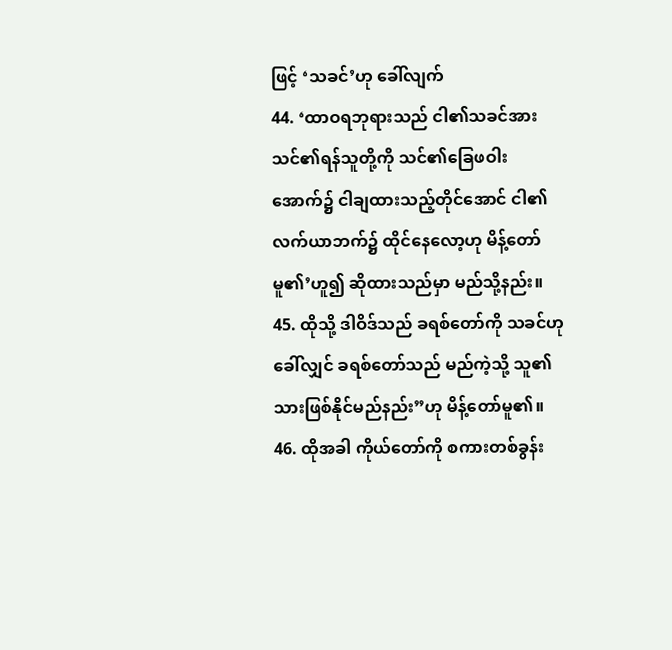ဖြင့် ‘သခင်’ဟု ခေါ်လျက်
44. ‘ထာဝရဘုရားသည် ငါ၏သခင်အား သင်၏ရန်သူတို့ကို သင်၏ခြေဖဝါးအောက်၌ ငါချထားသည့်တိုင်အောင် ငါ၏လက်ယာဘက်၌ ထိုင်နေလော့ဟု မိန့်တော်မူ၏’ဟူ၍ ဆိုထားသည်မှာ မည်သို့နည်း။
45. ထိုသို့ ဒါဝိဒ်သည် ခရစ်တော်ကို သခင်ဟု ခေါ်လျှင် ခရစ်တော်သည် မည်ကဲ့သို့ သူ၏သားဖြစ်နိုင်မည်နည်း”ဟု မိန့်တော်မူ၏။
46. ထိုအခါ ကိုယ်တော်ကို စကားတစ်ခွန်း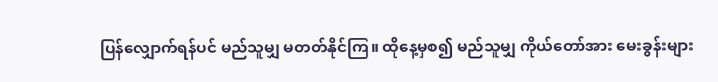ပြန်လျှောက်ရန်ပင် မည်သူမျှ မတတ်နိုင်ကြ။ ထိုနေ့မှစ၍ မည်သူမျှ ကိုယ်တော်အား မေးခွန်းများ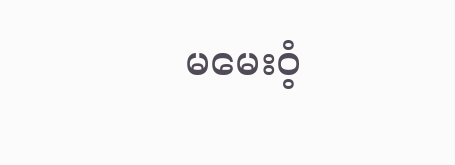မမေးဝံ့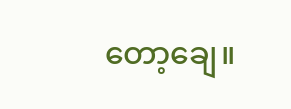တော့ချေ။